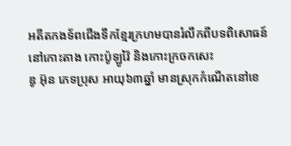អតីតកងទ័ពជើងទឹកខ្មែរក្រហមបានរំលឹកពីបទពិសោធន៍នៅកោះតាង កោះប៉ូឡូវ៉ៃ និងកោះក្រចកសេះ
ឌូ អ៊ុន ភេទប្រុស អាយុ៦៣ឆ្នាំ មានស្រុកកំណើតនៅខេ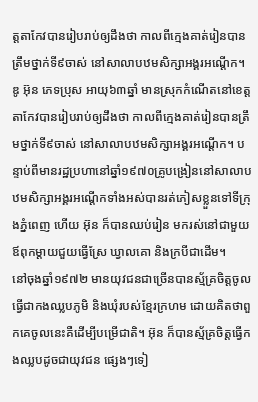ត្តតាកែវបានរៀបរាប់ឲ្យដឹងថា កាលពីក្មេងគាត់រៀនបានត្រឹមថ្នាក់ទី៩ចាស់ នៅសាលាបឋមសិក្សាអង្គរអណ្ដើក។
ឌូ អ៊ុន ភេទប្រុស អាយុ៦៣ឆ្នាំ មានស្រុកកំណើតនៅខេត្តតាកែវបានរៀបរាប់ឲ្យដឹងថា កាលពីក្មេងគាត់រៀនបានត្រឹមថ្នាក់ទី៩ចាស់ នៅសាលាបឋមសិក្សាអង្គរអណ្ដើក។ បន្ទាប់ពីមានរដ្ឋប្រហានៅឆ្នាំ១៩៧០គ្រូបង្រៀននៅសាលាបឋមសិក្សាអង្គរអណ្ដើកទាំងអស់បានរត់ភៀសខ្លួនទៅទីក្រុងភ្នំពេញ ហើយ អ៊ុន ក៏បានឈប់រៀន មករស់នៅជាមួយឪពុកម្ដាយជួយធ្វើស្រែ ឃ្វាលគោ និងក្របីជាដើម។
នៅចុងឆ្នាំ១៩៧២ មានយុវជនជាច្រើនបានស្ម័គ្រចិត្តចូលធ្វើជាកងឈ្លបភូមិ និងឃុំរបស់ខ្មែរក្រហម ដោយគិតថាពួកគេចូលនេះគឺដើម្បីបម្រើជាតិ។ អ៊ុន ក៏បានស្ម័គ្រចិត្តធ្វើកងឈ្លបដូចជាយុវជន ផ្សេងៗទៀ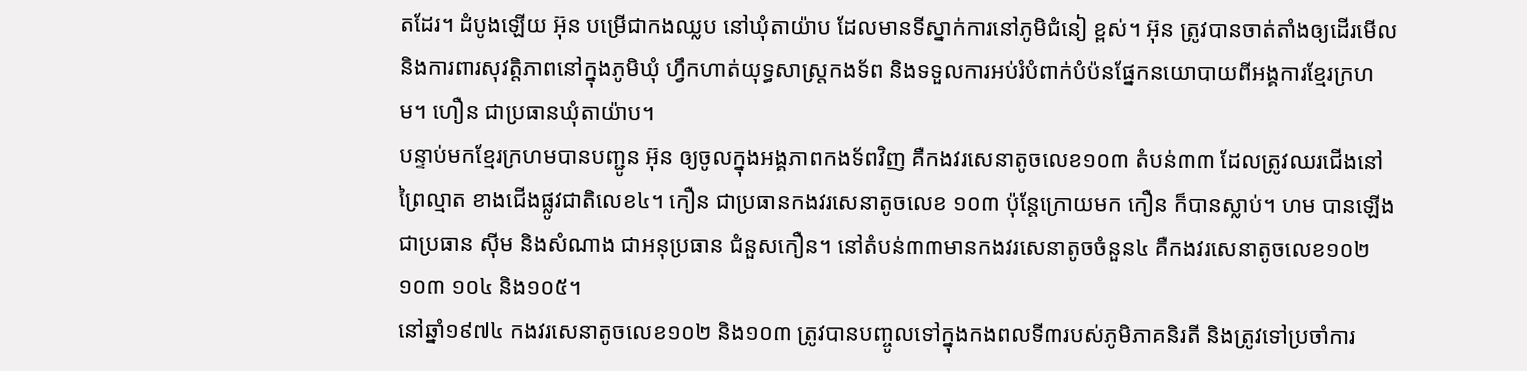តដែរ។ ដំបូងឡើយ អ៊ុន បម្រើជាកងឈ្លប នៅឃុំតាយ៉ាប ដែលមានទីស្នាក់ការនៅភូមិជំនៀ ខ្ពស់។ អ៊ុន ត្រូវបានចាត់តាំងឲ្យដើរមើល និងការពារសុវត្តិភាពនៅក្នុងភូមិឃុំ ហ្វឹកហាត់យុទ្ធសាស្រ្តកងទ័ព និងទទួលការអប់រំបំពាក់បំប៉នផ្នែកនយោបាយពីអង្គការខ្មែរក្រហម។ ហឿន ជាប្រធានឃុំតាយ៉ាប។
បន្ទាប់មកខ្មែរក្រហមបានបញ្ជូន អ៊ុន ឲ្យចូលក្នុងអង្គភាពកងទ័ពវិញ គឺកងវរសេនាតូចលេខ១០៣ តំបន់៣៣ ដែលត្រូវឈរជើងនៅព្រៃល្មាត ខាងជើងផ្លូវជាតិលេខ៤។ កឿន ជាប្រធានកងវរសេនាតូចលេខ ១០៣ ប៉ុន្តែក្រោយមក កឿន ក៏បានស្លាប់។ ហម បានឡើងជាប្រធាន ស៊ីម និងសំណាង ជាអនុប្រធាន ជំនួសកឿន។ នៅតំបន់៣៣មានកងវរសេនាតូចចំនួន៤ គឺកងវរសេនាតូចលេខ១០២ ១០៣ ១០៤ និង១០៥។
នៅឆ្នាំ១៩៧៤ កងវរសេនាតូចលេខ១០២ និង១០៣ ត្រូវបានបញ្ចូលទៅក្នុងកងពលទី៣របស់ភូមិភាគនិរតី និងត្រូវទៅប្រចាំការ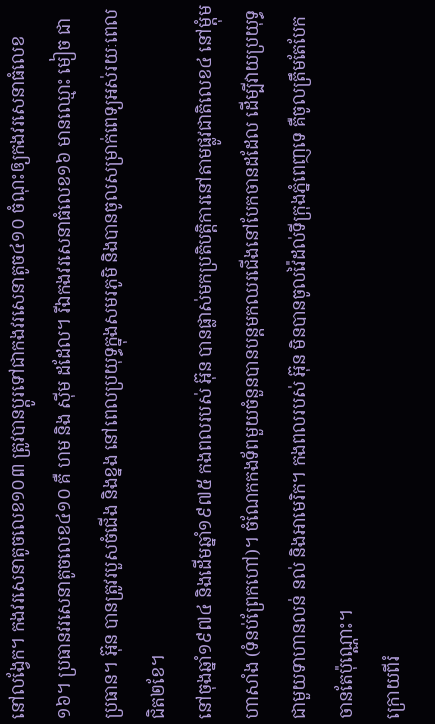នៅលង្វែក។ កងវរសេនាតូចលេខ១០៣ ត្រូវបានប្ដូរទៅជាកងវរសេនាតូច៤១០ ចំណុះឲ្យកងវរសេនាធំលេខ១៦។ ប្រធានវរសេនាតូចលេខ៤១០ គឺ ហម និង ស៊ីម ដដែល។ រីឯកងវរសេនាធំលេខ១៦ មានឈ្មោះ មៀច ជាប្រធាន។ អ៊ុន បានត្រូវរបួសចំជើង និងខ្នង នៅពេលប្រយុទ្ធក្នុងសមរភូមិ និងបានចូលសម្រាក់ពេទ្យអស់រយៈពេលជិត២ខែ។
នៅចុងឆ្នាំ១៩៧៤ និងដើមឆ្នាំ១៩៧៥ កងពលរបស់ អ៊ុន បានផ្លាស់មកប្រតិបត្តិការនៅតាមផ្លូវជាតិលេខ៤ នៅម្តុំមហាសាំង (ទំនប់ព្រែកហៅ)។ ចំណែកកងទ័ពមួយចំនួនបានបន្តមកឈរជើងនៅបែកចានដដែល ដើម្បីវាយប្រយុទ្ធជាមួយទាហានលន់ នល់ និងអាមេរិក។ កងពលរបស់ អ៊ុន មិនបានចូលវ៉ៃដល់ទីក្រុងភ្នំពេញទេ គឺចូលត្រឹមតែបែកចានតែប៉ុណ្ណោះ។
ក្រោយពីរំ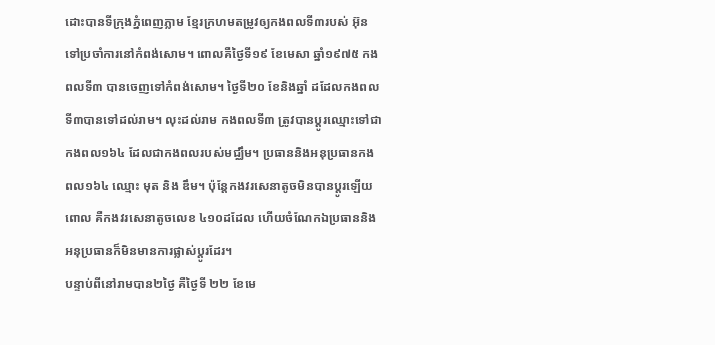ដោះបានទីក្រុងភ្នំពេញភ្លាម ខ្មែរក្រហមតម្រូវឲ្យកងពលទី៣របស់ អ៊ុន ទៅប្រចាំការនៅកំពង់សោម។ ពោលគឺថ្ងៃទី១៩ ខែមេសា ឆ្នាំ១៩៧៥ កងពលទី៣ បានចេញទៅកំពង់សោម។ ថ្ងៃទី២០ ខែនិងឆ្នាំ ដដែលកងពលទី៣បានទៅដល់រាម។ លុះដល់រាម កងពលទី៣ ត្រូវបានប្ដូរឈ្មោះទៅជាកងពល១៦៤ ដែលជាកងពលរបស់មជ្ឈឹម។ ប្រធាននិងអនុប្រធានកងពល១៦៤ ឈ្មោះ មុត និង ឌឹម។ ប៉ុន្តែកងវរសេនាតូចមិនបានប្ដូរឡើយពោល គឺកងវរសេនាតូចលេខ ៤១០ដដែល ហើយចំណែកឯប្រធាននិងអនុប្រធានក៏មិនមានការផ្លាស់ប្ដូរដែរ។
បន្ទាប់ពីនៅរាមបាន២ថ្ងៃ គឺថ្ងៃទី ២២ ខែមេ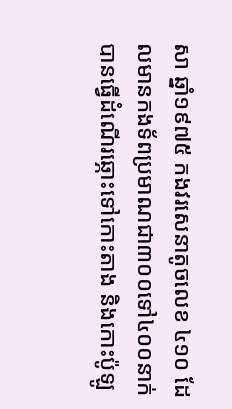សា ឆ្នាំ១៩៧៥ កងវរសេនាតូចលេខ ៤១០ ដែលមានកងទ័ពប្រមាណជា៣០០ទៅ៤០០នាក់ បានធ្វើដំណើរឆ្ភោះទៅកោះតាង និងកោះប៉ូឡូ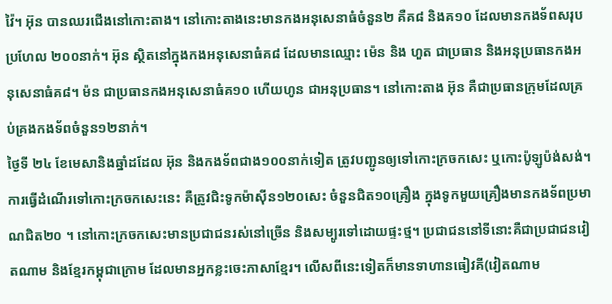វ៉ៃ។ អ៊ុន បានឈរជើងនៅកោះតាង។ នៅកោះតាងនេះមានកងអនុសេនាធំចំនួន២ គឺគ៨ និងគ១០ ដែលមានកងទ័ពសរុបប្រហែល ២០០នាក់។ អ៊ុន ស្ថិតនៅក្នុងកងអនុសេនាធំគ៨ ដែលមានឈ្មោះ ម៉េន និង ហួត ជាប្រធាន និងអនុប្រធានកងអនុសេនាធំគ៨។ ម៉ន ជាប្រធានកងអនុសេនាធំគ១០ ហើយហូន ជាអនុប្រធាន។ នៅកោះតាង អ៊ុន គឺជាប្រធានក្រុមដែលគ្រប់គ្រងកងទ័ពចំនួន១២នាក់។
ថ្ងៃទី ២៤ ខែមេសានិងឆ្នាំដដែល អ៊ុន និងកងទ័ពជាង១០០នាក់ទៀត ត្រូវបញ្ជូនឲ្យទៅកោះក្រចកសេះ ឬកោះប៉ូឡូប៉ង់សង់។ ការធ្វើដំណើរទៅកោះក្រចកសេះនេះ គឺត្រូវជិះទូកម៉ាស៊ីន១២០សេះ ចំនួនជិត១០គ្រឿង ក្នុងទូកមួយគ្រឿងមានកងទ័ពប្រមាណជិត២០ ។ នៅកោះក្រចកសេះមានប្រជាជនរស់នៅច្រើន និងសម្បូរទៅដោយផ្ទះថ្ម។ ប្រជាជននៅទីនោះគឺជាប្រជាជនវៀតណាម និងខ្មែរកម្ពុជាក្រោម ដែលមានអ្នកខ្លះចេះភាសាខ្មែរ។ លើសពីនេះទៀតក៏មានទាហានធៀវគី(វៀតណាម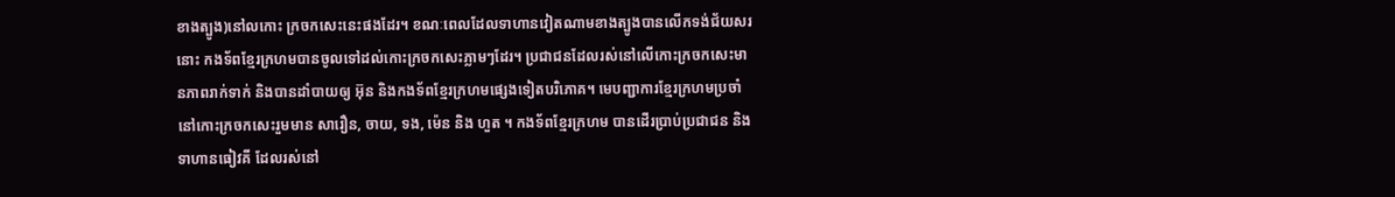ខាងត្បូង)នៅលកោះ ក្រចកសេះនេះផងដែរ។ ខណៈពេលដែលទាហានវៀតណាមខាងត្បូងបានលើកទង់ជ័យសរនោះ កងទ័ពខ្មែរក្រហមបានចូលទៅដល់កោះក្រចកសេះភ្លាមៗដែរ។ ប្រជាជនដែលរស់នៅលើកោះក្រចកសេះមានភាពរាក់ទាក់ និងបានដាំបាយឲ្យ អ៊ុន និងកងទ័ពខ្មែរក្រហមផ្សេងទៀតបរិភោគ។ មេបញ្ជាការខ្មែរក្រហមប្រចាំនៅកោះក្រចកសេះរួមមាន សារឿន, ចាយ, ទង, ម៉េន និង ហួត ។ កងទ័ពខ្មែរក្រហម បានដើរប្រាប់ប្រជាជន និងទាហានធៀវគី ដែលរស់នៅ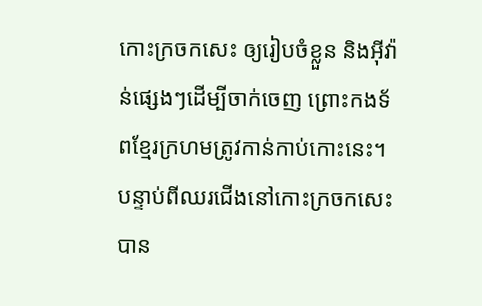កោះក្រចកសេះ ឲ្យរៀបចំខ្លួន និងអ៊ីវ៉ាន់ផ្សេងៗដើម្បីចាក់ចេញ ព្រោះកងទ័ពខ្មែរក្រហមត្រូវកាន់កាប់កោះនេះ។ បន្ទាប់ពីឈរជើងនៅកោះក្រចកសេះបាន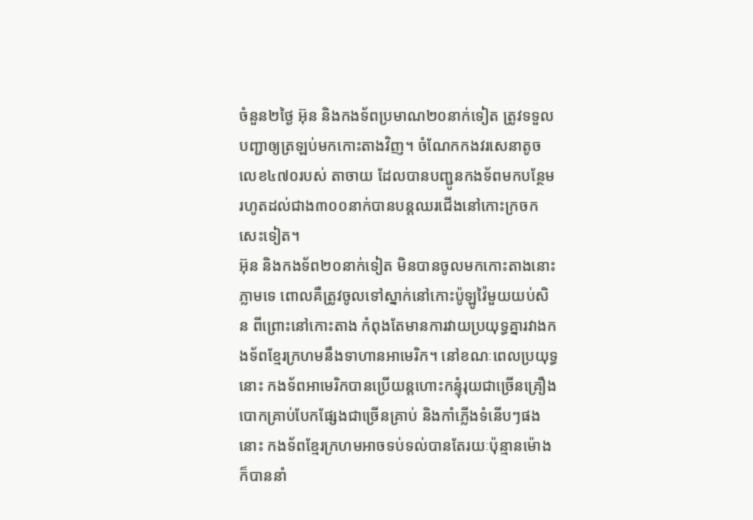ចំនួន២ថ្ងៃ អ៊ុន និងកងទ័ពប្រមាណ២០នាក់ទៀត ត្រូវទទួលបញ្ជាឲ្យត្រឡប់មកកោះតាងវិញ។ ចំណែកកងវរសេនាតូចលេខ៤៧០របស់ តាចាយ ដែលបានបញ្ជូនកងទ័ពមកបន្ថែមរហូតដល់ជាង៣០០នាក់បានបន្តឈរជើងនៅកោះក្រចកសេះទៀត។
អ៊ុន និងកងទ័ព២០នាក់ទៀត មិនបានចូលមកកោះតាងនោះភ្លាមទេ ពោលគឺត្រូវចូលទៅស្នាក់នៅកោះប៉ូឡូវ៉ៃមួយយប់សិន ពីព្រោះនៅកោះតាង កំពុងតែមានការវាយប្រយុទ្ធគ្នារវាងកងទ័ពខ្មែរក្រហមនឹងទាហានអាមេរិក។ នៅខណៈពេលប្រយុទ្ធនោះ កងទ័ពអាមេរិកបានប្រើយន្តហោះកន្ទុំរុយជាច្រើនគ្រឿង បោកគ្រាប់បែកផ្សែងជាច្រើនគ្រាប់ និងកាំភ្លើងទំនើបៗផងនោះ កងទ័ពខ្មែរក្រហមអាចទប់ទល់បានតែរយៈប៉ុន្មានម៉ោង ក៏បាននាំ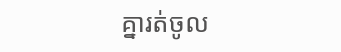គ្នារត់ចូល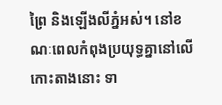ព្រៃ និងឡើងលីភ្នំអស់។ នៅខណៈពេលកំពុងប្រយុទ្ធគ្នានៅលើកោះតាងនោះ ទា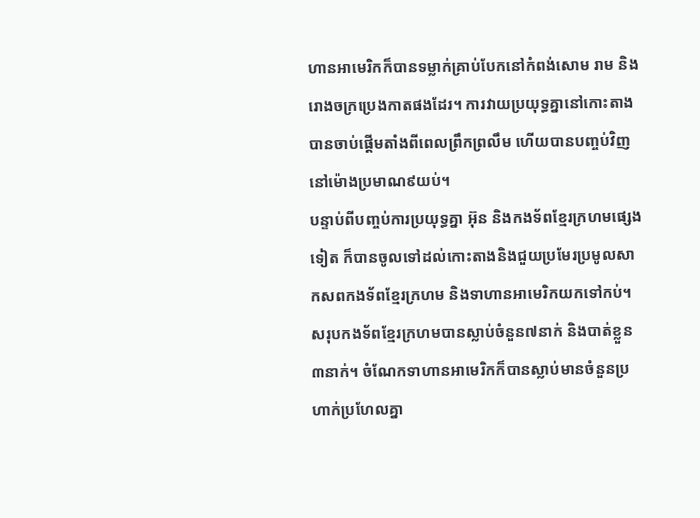ហានអាមេរិកក៏បានទម្លាក់គ្រាប់បែកនៅកំពង់សោម រាម និងរោងចក្រប្រេងកាតផងដែរ។ ការវាយប្រយុទ្ធគ្នានៅកោះតាងបានចាប់ផ្ដើមតាំងពីពេលព្រឹកព្រលឹម ហើយបានបញ្ចប់វិញនៅម៉ោងប្រមាណ៩យប់។
បន្ទាប់ពីបញ្ចប់ការប្រយុទ្ធគ្នា អ៊ុន និងកងទ័ពខ្មែរក្រហមផេ្សងទៀត ក៏បានចូលទៅដល់កោះតាងនិងជួយប្រមែរប្រមូលសាកសពកងទ័ពខ្មែរក្រហម និងទាហានអាមេរិកយកទៅកប់។ សរុបកងទ័ពខ្មែរក្រហមបានស្លាប់ចំនួន៧នាក់ និងបាត់ខ្លួន៣នាក់។ ចំណែកទាហានអាមេរិកក៏បានស្លាប់មានចំនួនប្រហាក់ប្រហែលគ្នា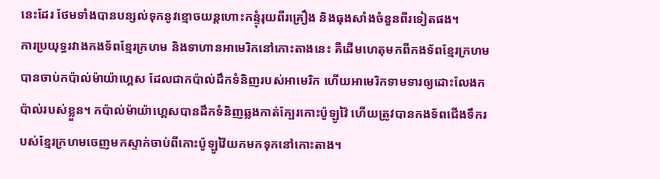នេះដែរ ថែមទាំងបានបន្សល់ទុកនូវខ្មោចយន្តហោះកន្ទុំរុយពីរគ្រឿង និងធុងសាំងចំនួនពីរទៀតផង។
ការប្រយុទ្ធរវាងកងទ័ពខ្មែរក្រហម និងទាហានអាមេរិកនៅកោះតាងនេះ គឺដើមហេតុមកពីកងទ័ពខ្មែរក្រហមបានចាប់កប៉ាល់ម៉ាយ៉ាហ្គេស ដែលជាកប៉ាល់ដឹកទំនិញរបស់អាមេរិក ហើយអាមេរិកទាមទារឲ្យដោះលែងកប៉ាល់របស់ខ្លួន។ កប៉ាល់ម៉ាយ៉ាហ្គេសបានដឹកទំនិញឆ្លងកាត់ក្បែរកោះប៉ូឡូវ៉ៃ ហើយត្រូវបានកងទ័ពជើងទឹករបស់ខ្មែរក្រហមចេញមកស្ទាក់ចាប់ពីកោះប៉ូឡូវ៉ៃយកមកទុកនៅកោះតាង។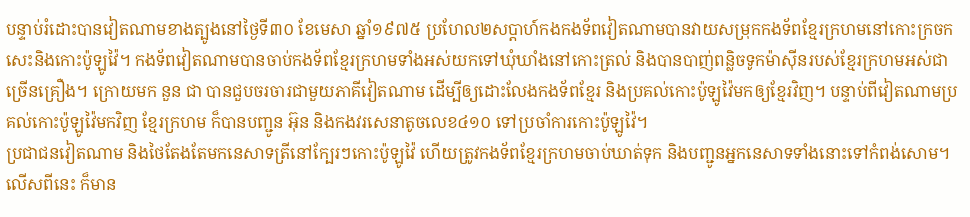បន្ទាប់រំដោះបានវៀតណាមខាងត្បូងនៅថ្ងៃទី៣០ ខែមេសា ឆ្នាំ១៩៧៥ ប្រហែល២សប្តាហ៍កងកងទ័ពវៀតណាមបានវាយសម្រុកកងទ័ពខ្មែរក្រហមនៅកោះក្រចកសេះនិងកោះប៉ូឡូវ៉ៃ។ កងទ័ពវៀតណាមបានចាប់កងទ័ពខ្មែរក្រហមទាំងអស់យកទៅឃុំឃាំងនៅកោះត្រល់ និងបានបាញ់ពន្លិចទូកម៉ាស៊ីនរបស់ខ្មែរក្រហមអស់ជាច្រើនគ្រឿង។ ក្រោយមក នួន ជា បានជួបចរចារជាមួយភាគីវៀតណាម ដើម្បីឲ្យដោះលែងកងទ័ពខ្មែរ និងប្រគល់កោះប៉ូឡូវ៉ៃមកឲ្យខ្មែរវិញ។ បន្ទាប់ពីវៀតណាមប្រគល់កោះប៉ូឡូវ៉ៃមកវិញ ខ្មែរក្រហម ក៏បានបញ្ជូន អ៊ុន និងកងវរសេនាតូចលេខ៤១០ ទៅប្រចាំការកោះប៉ូឡូវ៉ៃ។
ប្រជាជនវៀតណាម និងថៃតែងតែមកនេសាទត្រីនៅក្បែរៗកោះប៉ូឡូវ៉ៃ ហើយត្រូវកងទ័ពខ្មែរក្រហមចាប់ឃាត់ទុក និងបញ្ជូនអ្នកនេសាទទាំងនោះទៅកំពង់សោម។ លើសពីនេះ ក៏មាន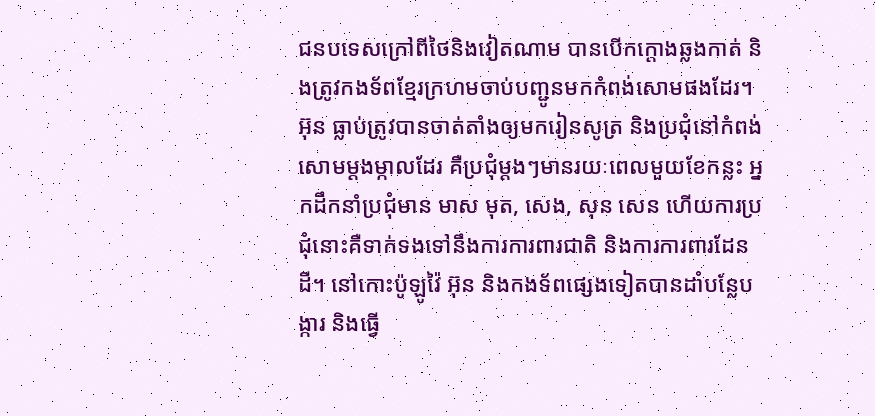ជនបទេសក្រៅពីថៃនិងវៀតណាម បានបើកក្ដោងឆ្លងកាត់ និងត្រូវកងទ័ពខ្មែរក្រហមចាប់បញ្ជូនមកកំពង់សោមផងដែរ។
អ៊ុន ធ្លាប់ត្រូវបានចាត់តាំងឲ្យមករៀនសូត្រ និងប្រជុំនៅកំពង់សោមម្ដងម្កាលដែរ គឺប្រជុំម្តងៗមានរយៈពេលមួយខែកន្លះ អ្នកដឹកនាំប្រជុំមាន មាស មុត, សេង, សុន សេន ហើយការប្រជុំនោះគឺទាក់ទងទៅនឹងការការពារជាតិ និងការការពារដែនដី។ នៅកោះប៉ូឡូវ៉ៃ អ៊ុន និងកងទ័ពផ្សេងទៀតបានដាំបន្លែបង្ការ និងធ្វើ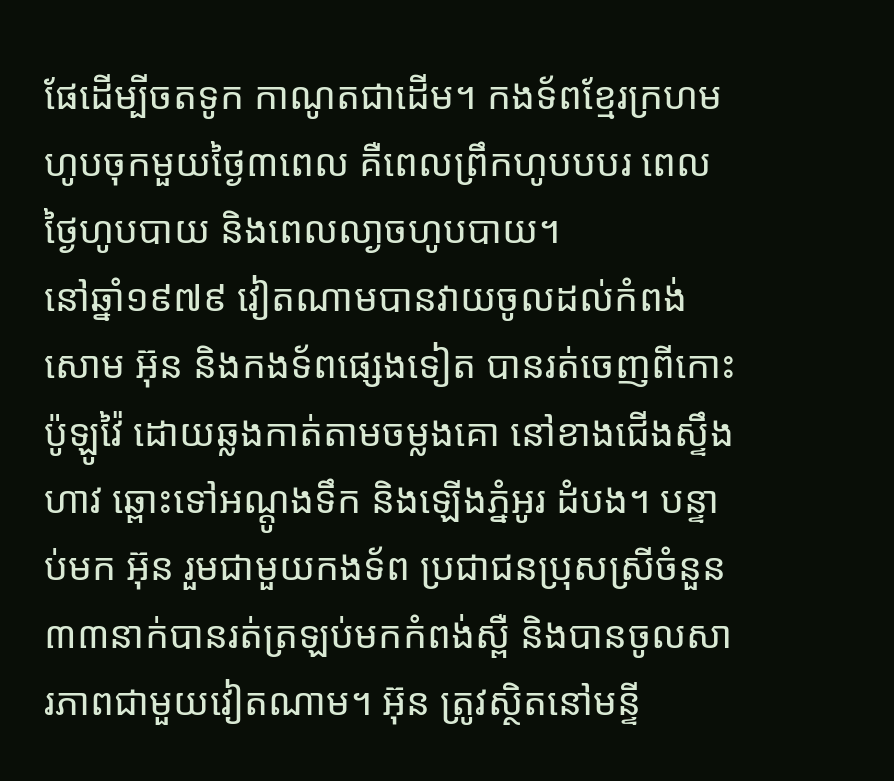ផែដើម្បីចតទូក កាណូតជាដើម។ កងទ័ពខ្មែរក្រហម ហូបចុកមួយថ្ងៃ៣ពេល គឺពេលព្រឹកហូបបបរ ពេលថ្ងៃហូបបាយ និងពេលលា្ងចហូបបាយ។
នៅឆ្នាំ១៩៧៩ វៀតណាមបានវាយចូលដល់កំពង់សោម អ៊ុន និងកងទ័ពផ្សេងទៀត បានរត់ចេញពីកោះប៉ូឡូវ៉ៃ ដោយឆ្លងកាត់តាមចម្លងគោ នៅខាងជើងស្ទឹងហាវ ឆ្ពោះទៅអណ្ដូងទឹក និងឡើងភ្នំអូរ ដំបង។ បន្ទាប់មក អ៊ុន រួមជាមួយកងទ័ព ប្រជាជនប្រុសស្រីចំនួន៣៣នាក់បានរត់ត្រឡប់មកកំពង់ស្ពឺ និងបានចូលសារភាពជាមួយវៀតណាម។ អ៊ុន ត្រូវស្ថិតនៅមន្ទី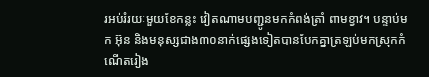រអប់រំរយៈមួយខែកន្លះ វៀតណាមបញ្ជូនមកកំពង់ត្រាំ ពាមខ្វាវ។ បន្ទាប់មក អ៊ុន និងមនុស្សជាង៣០នាក់ផ្សេងទៀតបានបែកគ្នាត្រឡប់មកស្រុកកំណើតរៀង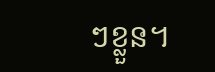ៗខ្លួន។